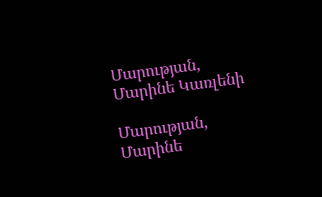Մարության, Մարինե Կառլենի

Մարության, Մարինե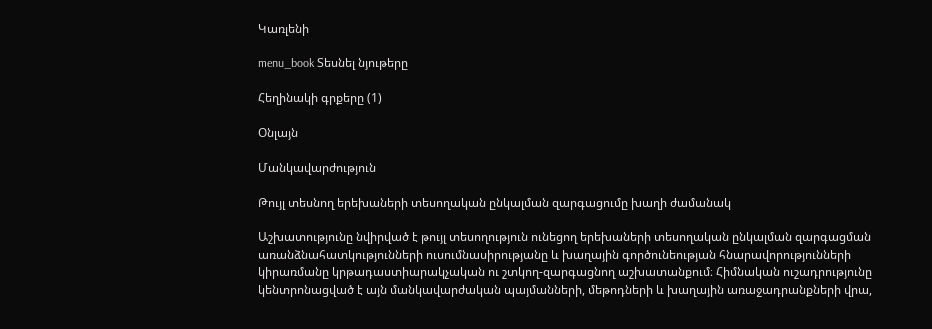Կառլենի

menu_book Տեսնել նյութերը

Հեղինակի գրքերը (1)

Օնլայն

Մանկավարժություն

Թույլ տեսնող երեխաների տեսողական ընկալման զարգացումը խաղի ժամանակ

Աշխատությունը նվիրված է թույլ տեսողություն ունեցող երեխաների տեսողական ընկալման զարգացման առանձնահատկությունների ուսումնասիրությանը և խաղային գործունեության հնարավորությունների կիրառմանը կրթադաստիարակչական ու շտկող-զարգացնող աշխատանքում։ Հիմնական ուշադրությունը կենտրոնացված է այն մանկավարժական պայմանների, մեթոդների և խաղային առաջադրանքների վրա,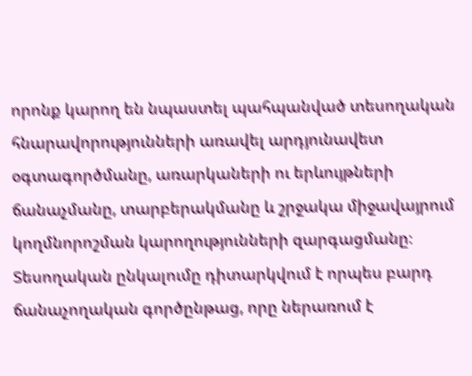որոնք կարող են նպաստել պահպանված տեսողական հնարավորությունների առավել արդյունավետ օգտագործմանը, առարկաների ու երևույթների ճանաչմանը, տարբերակմանը և շրջակա միջավայրում կողմնորոշման կարողությունների զարգացմանը։ Տեսողական ընկալումը դիտարկվում է որպես բարդ ճանաչողական գործընթաց, որը ներառում է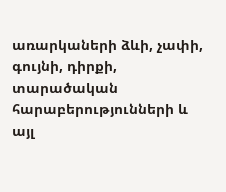առարկաների ձևի, չափի, գույնի, դիրքի, տարածական հարաբերությունների և այլ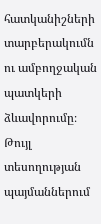հատկանիշների տարբերակումն ու ամբողջական պատկերի ձևավորումը։ Թույլ տեսողության պայմաններում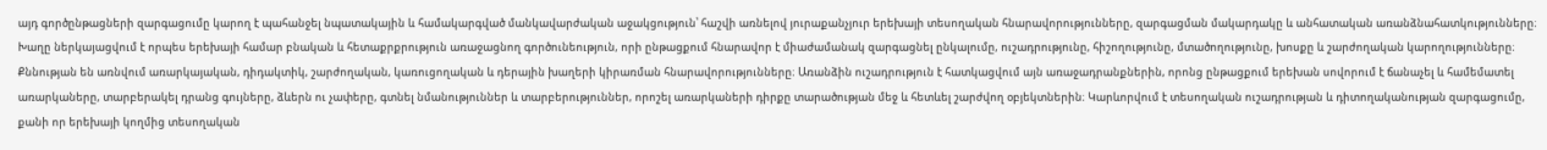այդ գործընթացների զարգացումը կարող է պահանջել նպատակային և համակարգված մանկավարժական աջակցություն՝ հաշվի առնելով յուրաքանչյուր երեխայի տեսողական հնարավորությունները, զարգացման մակարդակը և անհատական առանձնահատկությունները։ Խաղը ներկայացվում է որպես երեխայի համար բնական և հետաքրքրություն առաջացնող գործունեություն, որի ընթացքում հնարավոր է միաժամանակ զարգացնել ընկալումը, ուշադրությունը, հիշողությունը, մտածողությունը, խոսքը և շարժողական կարողությունները։ Քննության են առնվում առարկայական, դիդակտիկ, շարժողական, կառուցողական և դերային խաղերի կիրառման հնարավորությունները։ Առանձին ուշադրություն է հատկացվում այն առաջադրանքներին, որոնց ընթացքում երեխան սովորում է ճանաչել և համեմատել առարկաները, տարբերակել դրանց գույները, ձևերն ու չափերը, գտնել նմանություններ և տարբերություններ, որոշել առարկաների դիրքը տարածության մեջ և հետևել շարժվող օբյեկտներին։ Կարևորվում է տեսողական ուշադրության և դիտողականության զարգացումը, քանի որ երեխայի կողմից տեսողական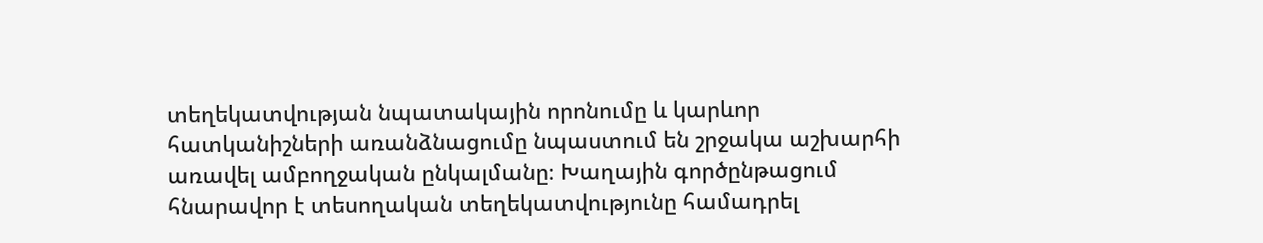տեղեկատվության նպատակային որոնումը և կարևոր հատկանիշների առանձնացումը նպաստում են շրջակա աշխարհի առավել ամբողջական ընկալմանը։ Խաղային գործընթացում հնարավոր է տեսողական տեղեկատվությունը համադրել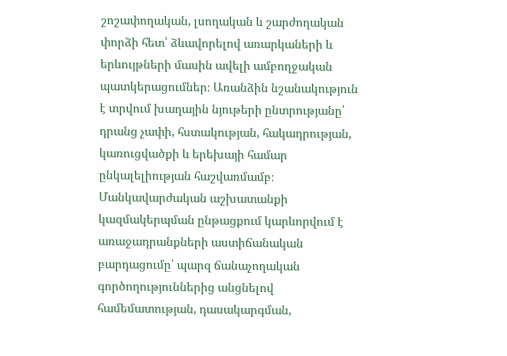շոշափողական, լսողական և շարժողական փորձի հետ՝ ձևավորելով առարկաների և երևույթների մասին ավելի ամբողջական պատկերացումներ։ Առանձին նշանակություն է տրվում խաղային նյութերի ընտրությանը՝ դրանց չափի, հստակության, հակադրության, կառուցվածքի և երեխայի համար ընկալելիության հաշվառմամբ։ Մանկավարժական աշխատանքի կազմակերպման ընթացքում կարևորվում է առաջադրանքների աստիճանական բարդացումը՝ պարզ ճանաչողական գործողություններից անցնելով համեմատության, դասակարգման,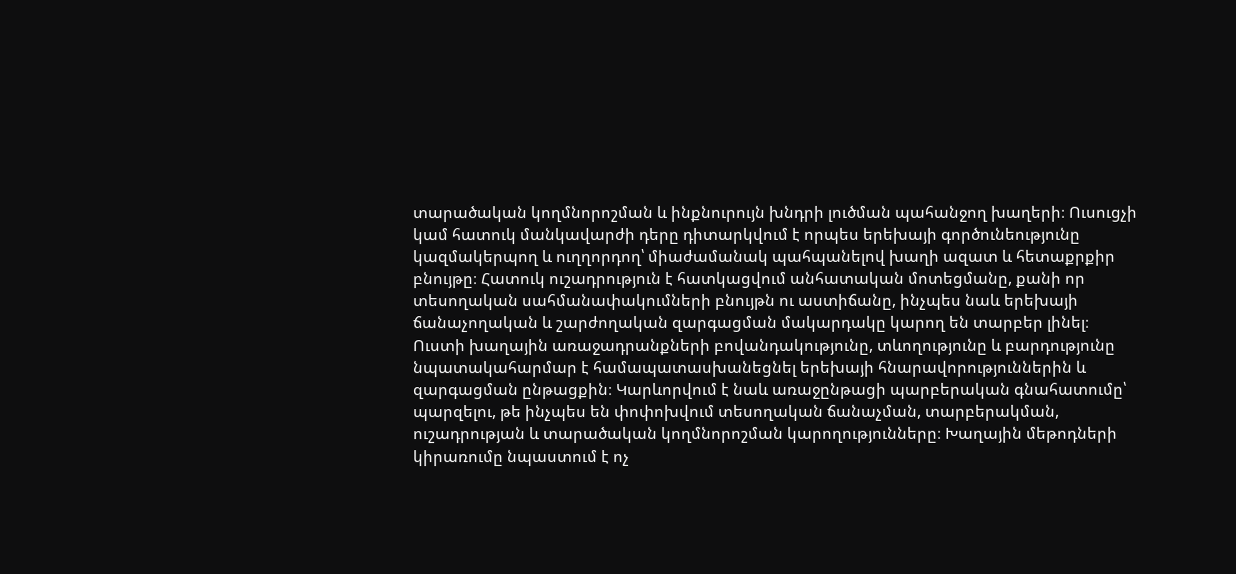տարածական կողմնորոշման և ինքնուրույն խնդրի լուծման պահանջող խաղերի։ Ուսուցչի կամ հատուկ մանկավարժի դերը դիտարկվում է որպես երեխայի գործունեությունը կազմակերպող և ուղղորդող՝ միաժամանակ պահպանելով խաղի ազատ և հետաքրքիր բնույթը։ Հատուկ ուշադրություն է հատկացվում անհատական մոտեցմանը, քանի որ տեսողական սահմանափակումների բնույթն ու աստիճանը, ինչպես նաև երեխայի ճանաչողական և շարժողական զարգացման մակարդակը կարող են տարբեր լինել։ Ուստի խաղային առաջադրանքների բովանդակությունը, տևողությունը և բարդությունը նպատակահարմար է համապատասխանեցնել երեխայի հնարավորություններին և զարգացման ընթացքին։ Կարևորվում է նաև առաջընթացի պարբերական գնահատումը՝ պարզելու, թե ինչպես են փոփոխվում տեսողական ճանաչման, տարբերակման, ուշադրության և տարածական կողմնորոշման կարողությունները։ Խաղային մեթոդների կիրառումը նպաստում է ոչ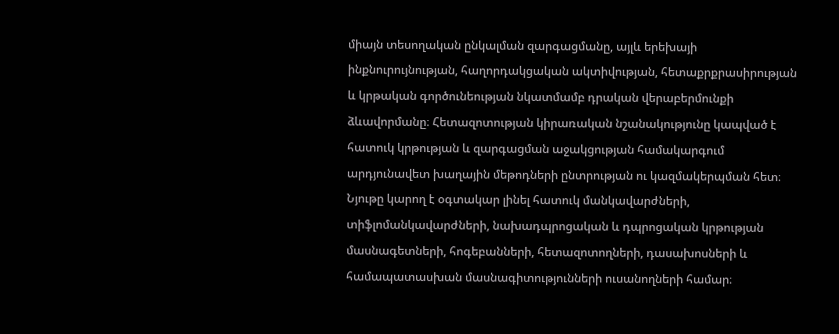միայն տեսողական ընկալման զարգացմանը, այլև երեխայի ինքնուրույնության, հաղորդակցական ակտիվության, հետաքրքրասիրության և կրթական գործունեության նկատմամբ դրական վերաբերմունքի ձևավորմանը։ Հետազոտության կիրառական նշանակությունը կապված է հատուկ կրթության և զարգացման աջակցության համակարգում արդյունավետ խաղային մեթոդների ընտրության ու կազմակերպման հետ։ Նյութը կարող է օգտակար լինել հատուկ մանկավարժների, տիֆլոմանկավարժների, նախադպրոցական և դպրոցական կրթության մասնագետների, հոգեբանների, հետազոտողների, դասախոսների և համապատասխան մասնագիտությունների ուսանողների համար։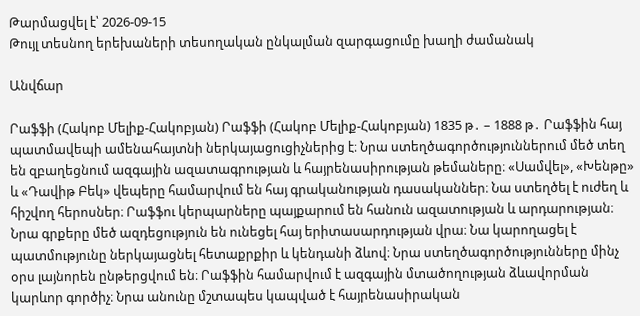Թարմացվել է՝ 2026-09-15
Թույլ տեսնող երեխաների տեսողական ընկալման զարգացումը խաղի ժամանակ

Անվճար

Րաֆֆի (Հակոբ Մելիք-Հակոբյան) Րաֆֆի (Հակոբ Մելիք-Հակոբյան) 1835 թ․ – 1888 թ․ Րաֆֆին հայ պատմավեպի ամենահայտնի ներկայացուցիչներից է։ Նրա ստեղծագործություններում մեծ տեղ են զբաղեցնում ազգային ազատագրության և հայրենասիրության թեմաները։ «Սամվել», «Խենթը» և «Դավիթ Բեկ» վեպերը համարվում են հայ գրականության դասականներ։ Նա ստեղծել է ուժեղ և հիշվող հերոսներ։ Րաֆֆու կերպարները պայքարում են հանուն ազատության և արդարության։ Նրա գրքերը մեծ ազդեցություն են ունեցել հայ երիտասարդության վրա։ Նա կարողացել է պատմությունը ներկայացնել հետաքրքիր և կենդանի ձևով։ Նրա ստեղծագործությունները մինչ օրս լայնորեն ընթերցվում են։ Րաֆֆին համարվում է ազգային մտածողության ձևավորման կարևոր գործիչ։ Նրա անունը մշտապես կապված է հայրենասիրական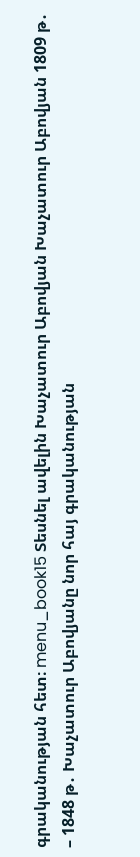գրականության հետ։ menu_book15 Տեսնել ավելին Խաչատուր Աբովյան Խաչատուր Աբովյան 1809 թ․ – 1848 թ․ Խաչատուր Աբովյանը նոր հայ գրականության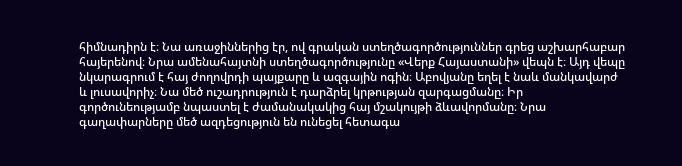հիմնադիրն է։ Նա առաջիններից էր, ով գրական ստեղծագործություններ գրեց աշխարհաբար հայերենով։ Նրա ամենահայտնի ստեղծագործությունը «Վերք Հայաստանի» վեպն է։ Այդ վեպը նկարագրում է հայ ժողովրդի պայքարը և ազգային ոգին։ Աբովյանը եղել է նաև մանկավարժ և լուսավորիչ։ Նա մեծ ուշադրություն է դարձրել կրթության զարգացմանը։ Իր գործունեությամբ նպաստել է ժամանակակից հայ մշակույթի ձևավորմանը։ Նրա գաղափարները մեծ ազդեցություն են ունեցել հետագա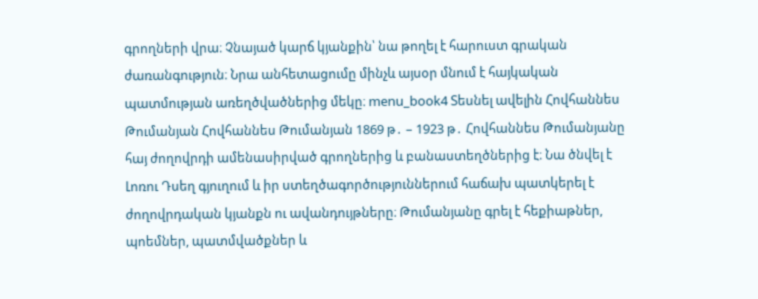գրողների վրա։ Չնայած կարճ կյանքին՝ նա թողել է հարուստ գրական ժառանգություն։ Նրա անհետացումը մինչև այսօր մնում է հայկական պատմության առեղծվածներից մեկը։ menu_book4 Տեսնել ավելին Հովհաննես Թումանյան Հովհաննես Թումանյան 1869 թ․ – 1923 թ․ Հովհաննես Թումանյանը հայ ժողովրդի ամենասիրված գրողներից և բանաստեղծներից է։ Նա ծնվել է Լոռու Դսեղ գյուղում և իր ստեղծագործություններում հաճախ պատկերել է ժողովրդական կյանքն ու ավանդույթները։ Թումանյանը գրել է հեքիաթներ, պոեմներ, պատմվածքներ և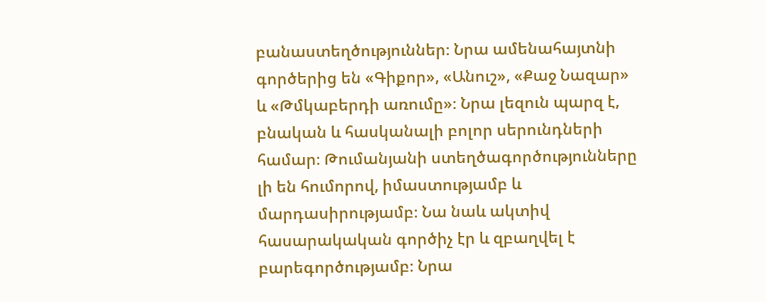բանաստեղծություններ։ Նրա ամենահայտնի գործերից են «Գիքոր», «Անուշ», «Քաջ Նազար» և «Թմկաբերդի առումը»։ Նրա լեզուն պարզ է, բնական և հասկանալի բոլոր սերունդների համար։ Թումանյանի ստեղծագործությունները լի են հումորով, իմաստությամբ և մարդասիրությամբ։ Նա նաև ակտիվ հասարակական գործիչ էր և զբաղվել է բարեգործությամբ։ Նրա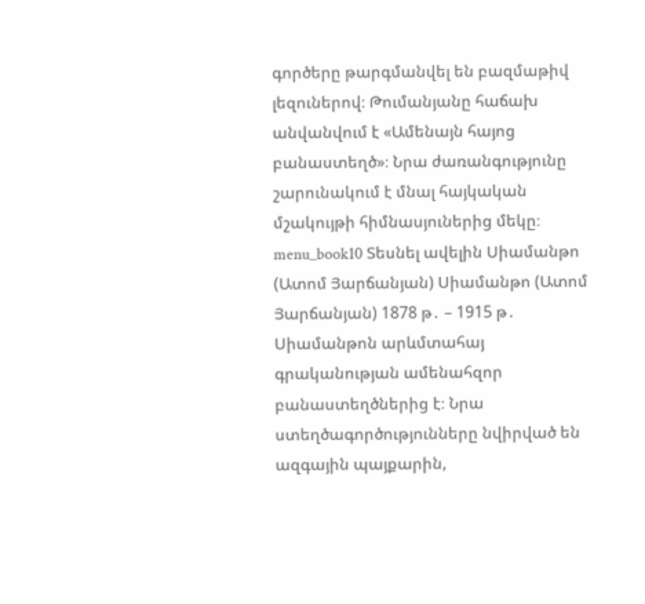գործերը թարգմանվել են բազմաթիվ լեզուներով։ Թումանյանը հաճախ անվանվում է «Ամենայն հայոց բանաստեղծ»։ Նրա ժառանգությունը շարունակում է մնալ հայկական մշակույթի հիմնասյուներից մեկը։ menu_book10 Տեսնել ավելին Սիամանթո (Ատոմ Յարճանյան) Սիամանթո (Ատոմ Յարճանյան) 1878 թ․ – 1915 թ․ Սիամանթոն արևմտահայ գրականության ամենահզոր բանաստեղծներից է։ Նրա ստեղծագործությունները նվիրված են ազգային պայքարին,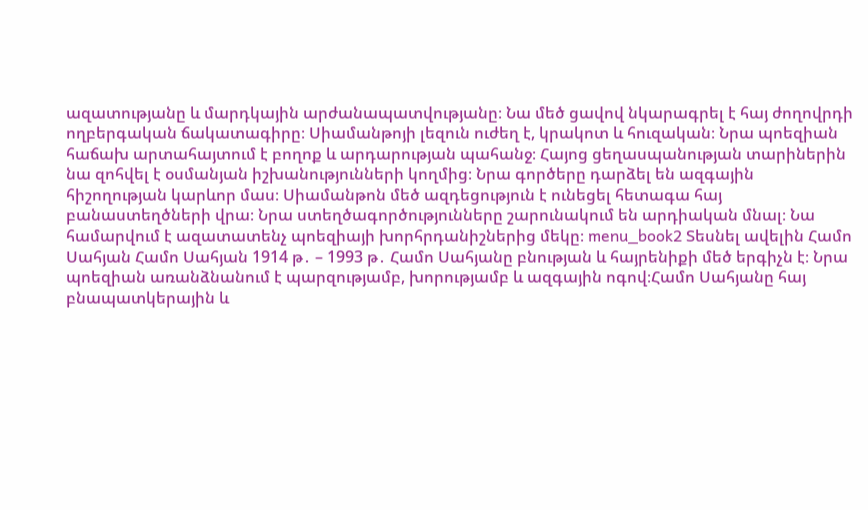ազատությանը և մարդկային արժանապատվությանը։ Նա մեծ ցավով նկարագրել է հայ ժողովրդի ողբերգական ճակատագիրը։ Սիամանթոյի լեզուն ուժեղ է, կրակոտ և հուզական։ Նրա պոեզիան հաճախ արտահայտում է բողոք և արդարության պահանջ։ Հայոց ցեղասպանության տարիներին նա զոհվել է օսմանյան իշխանությունների կողմից։ Նրա գործերը դարձել են ազգային հիշողության կարևոր մաս։ Սիամանթոն մեծ ազդեցություն է ունեցել հետագա հայ բանաստեղծների վրա։ Նրա ստեղծագործությունները շարունակում են արդիական մնալ։ Նա համարվում է ազատատենչ պոեզիայի խորհրդանիշներից մեկը։ menu_book2 Տեսնել ավելին Համո Սահյան Համո Սահյան 1914 թ․ – 1993 թ․ Համո Սահյանը բնության և հայրենիքի մեծ երգիչն է։ Նրա պոեզիան առանձնանում է պարզությամբ, խորությամբ և ազգային ոգով։Համո Սահյանը հայ բնապատկերային և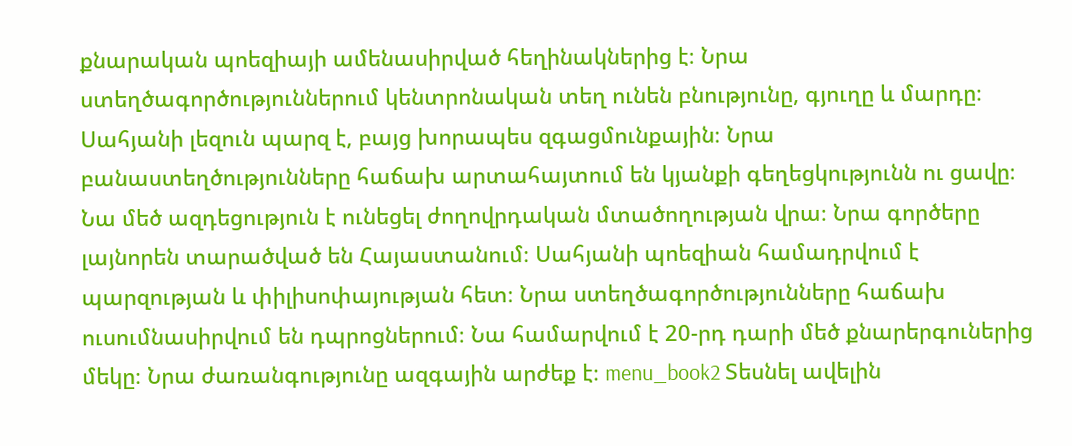քնարական պոեզիայի ամենասիրված հեղինակներից է։ Նրա ստեղծագործություններում կենտրոնական տեղ ունեն բնությունը, գյուղը և մարդը։ Սահյանի լեզուն պարզ է, բայց խորապես զգացմունքային։ Նրա բանաստեղծությունները հաճախ արտահայտում են կյանքի գեղեցկությունն ու ցավը։ Նա մեծ ազդեցություն է ունեցել ժողովրդական մտածողության վրա։ Նրա գործերը լայնորեն տարածված են Հայաստանում։ Սահյանի պոեզիան համադրվում է պարզության և փիլիսոփայության հետ։ Նրա ստեղծագործությունները հաճախ ուսումնասիրվում են դպրոցներում։ Նա համարվում է 20-րդ դարի մեծ քնարերգուներից մեկը։ Նրա ժառանգությունը ազգային արժեք է։ menu_book2 Տեսնել ավելին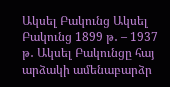Ակսել Բակունց Ակսել Բակունց 1899 թ․ – 1937 թ․ Ակսել Բակունցը հայ արձակի ամենաբարձր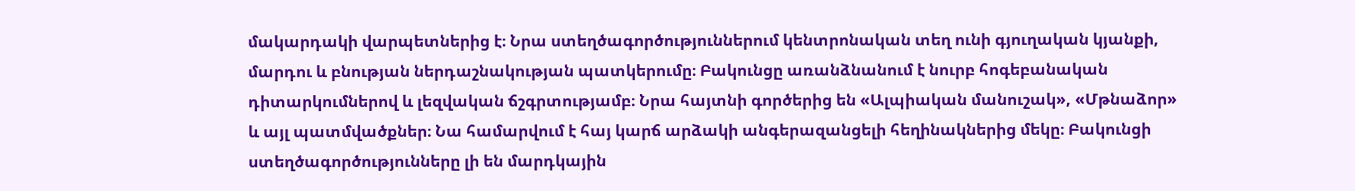մակարդակի վարպետներից է։ Նրա ստեղծագործություններում կենտրոնական տեղ ունի գյուղական կյանքի, մարդու և բնության ներդաշնակության պատկերումը։ Բակունցը առանձնանում է նուրբ հոգեբանական դիտարկումներով և լեզվական ճշգրտությամբ։ Նրա հայտնի գործերից են «Ալպիական մանուշակ», «Մթնաձոր» և այլ պատմվածքներ։ Նա համարվում է հայ կարճ արձակի անգերազանցելի հեղինակներից մեկը։ Բակունցի ստեղծագործությունները լի են մարդկային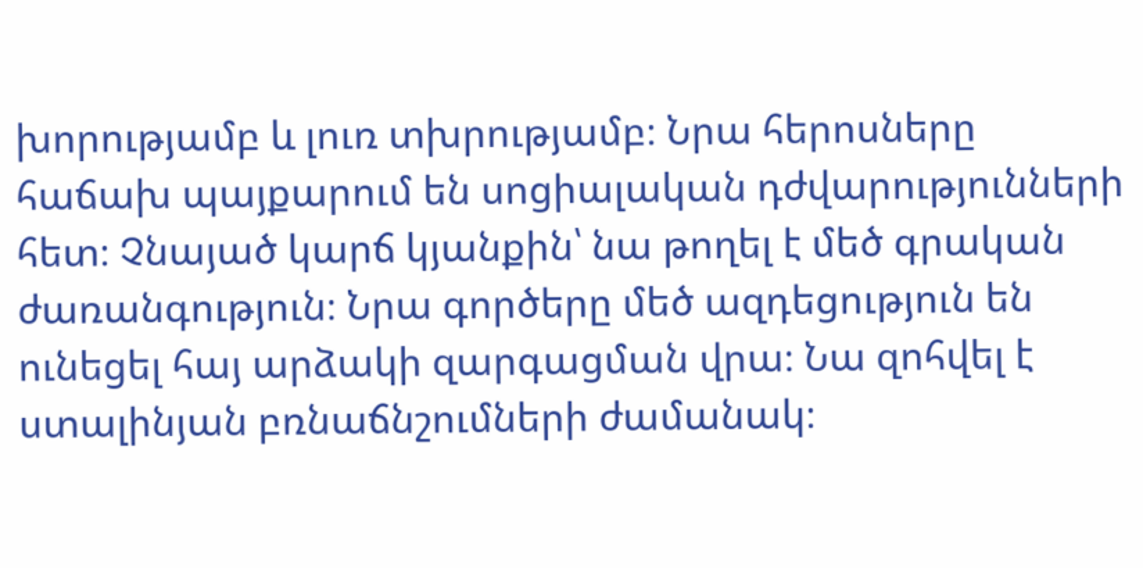խորությամբ և լուռ տխրությամբ։ Նրա հերոսները հաճախ պայքարում են սոցիալական դժվարությունների հետ։ Չնայած կարճ կյանքին՝ նա թողել է մեծ գրական ժառանգություն։ Նրա գործերը մեծ ազդեցություն են ունեցել հայ արձակի զարգացման վրա։ Նա զոհվել է ստալինյան բռնաճնշումների ժամանակ։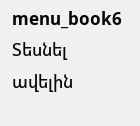menu_book6 Տեսնել ավելին